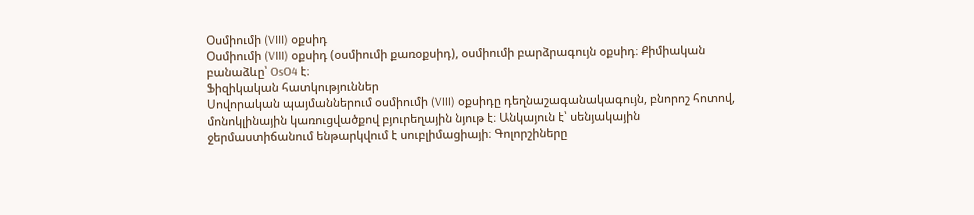Օսմիումի (VIII) օքսիդ
Օսմիումի (VIII) օքսիդ (օսմիումի քառօքսիդ), օսմիումի բարձրագույն օքսիդ։ Քիմիական բանաձևը՝ OsO4 է։
Ֆիզիկական հատկություններ
Սովորական պայմաններում օսմիումի (VIII) օքսիդը դեղնաշագանակագույն, բնորոշ հոտով, մոնոկլինային կառուցվածքով բյուրեղային նյութ է։ Անկայուն է՝ սենյակային ջերմաստիճանում ենթարկվում է սուբլիմացիայի։ Գոլորշիները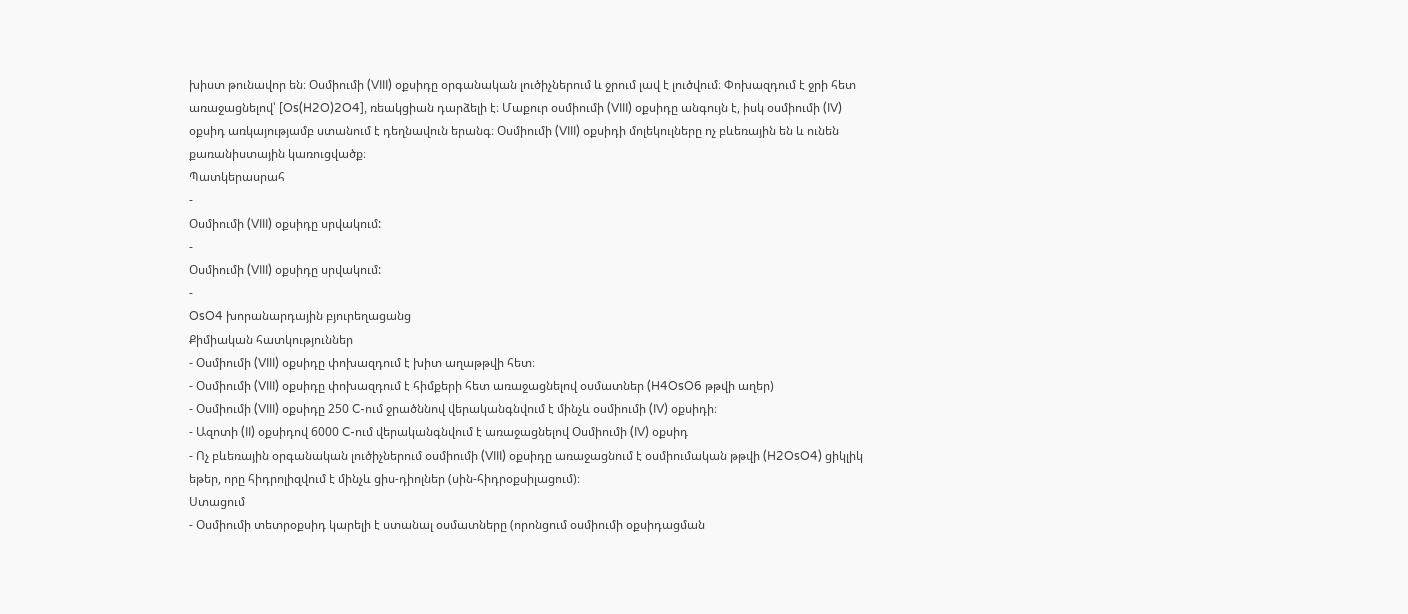խիստ թունավոր են։ Օսմիումի (VIII) օքսիդը օրգանական լուծիչներում և ջրում լավ է լուծվում։ Փոխազդում է ջրի հետ առաջացնելով՝ [Os(H2O)2O4], ռեակցիան դարձելի է։ Մաքուր օսմիումի (VIII) օքսիդը անգույն է, իսկ օսմիումի (IV) օքսիդ առկայությամբ ստանում է դեղնավուն երանգ։ Օսմիումի (VIII) օքսիդի մոլեկուլները ոչ բևեռային են և ունեն քառանիստային կառուցվածք։
Պատկերասրահ
-
Օսմիումի (VIII) օքսիդը սրվակում:
-
Օսմիումի (VIII) օքսիդը սրվակում:
-
OsO4 խորանարդային բյուրեղացանց
Քիմիական հատկություններ
- Օսմիումի (VIII) օքսիդը փոխազդում է խիտ աղաթթվի հետ։
- Օսմիումի (VIII) օքսիդը փոխազդում է հիմքերի հետ առաջացնելով օսմատներ (H4OsO6 թթվի աղեր)
- Օսմիումի (VIII) օքսիդը 250 C-ում ջրածննով վերականգնվում է մինչև օսմիումի (IV) օքսիդի։
- Ազոտի (II) օքսիդով 6000 C-ում վերականգնվում է առաջացնելով Օսմիումի (IV) օքսիդ
- Ոչ բևեռային օրգանական լուծիչներում օսմիումի (VIII) օքսիդը առաջացնում է օսմիումական թթվի (H2OsO4) ցիկլիկ եթեր, որը հիդրոլիզվում է մինչև ցիս-դիոլներ (սին-հիդրօքսիլացում)։
Ստացում
- Օսմիումի տետրօքսիդ կարելի է ստանալ օսմատները (որոնցում օսմիումի օքսիդացման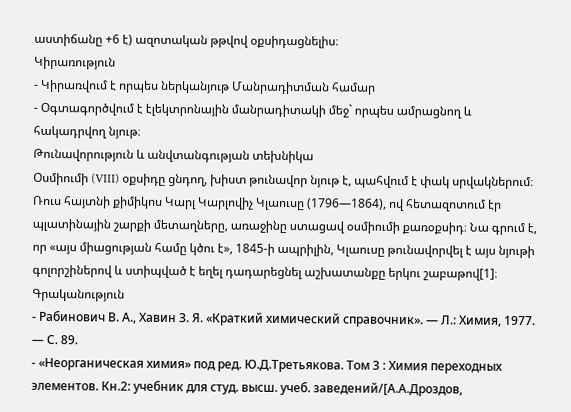աստիճանը +6 է) ազոտական թթվով օքսիդացնելիս։
Կիրառություն
- Կիրառվում է որպես ներկանյութ Մանրադիտման համար
- Օգտագործվում է էլեկտրոնային մանրադիտակի մեջ` որպես ամրացնող և հակադրվող նյութ։
Թունավորություն և անվտանգության տեխնիկա
Օսմիումի (VIII) օքսիդը ցնդող, խիստ թունավոր նյութ է, պահվում է փակ սրվակներում։
Ռուս հայտնի քիմիկոս Կարլ Կարլովիչ Կլաուսը (1796—1864), ով հետազոտում էր պլատինային շարքի մետաղները, առաջինը ստացավ օսմիումի քառօքսիդ։ Նա գրում է, որ «այս միացության համը կծու է», 1845-ի ապրիլին, Կլաուսը թունավորվել է այս նյութի գոլորշիներով և ստիպված է եղել դադարեցնել աշխատանքը երկու շաբաթով[1]։
Գրականություն
- Рабинович В. А., Хавин З. Я. «Краткий химический справочник». — Л.: Химия, 1977. — С. 89.
- «Неорганическая химия» под ред. Ю.Д.Третьякова. Том 3 : Химия переходных элементов. Кн.2: учебник для студ. высш. учеб. заведений/[А.А.Дроздов,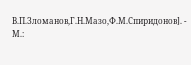В.П.Зломанов,Г.Н.Мазо,Ф.М.Спиридонов]. - М.: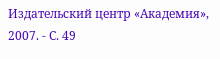Издательский центр «Академия», 2007. - С. 49